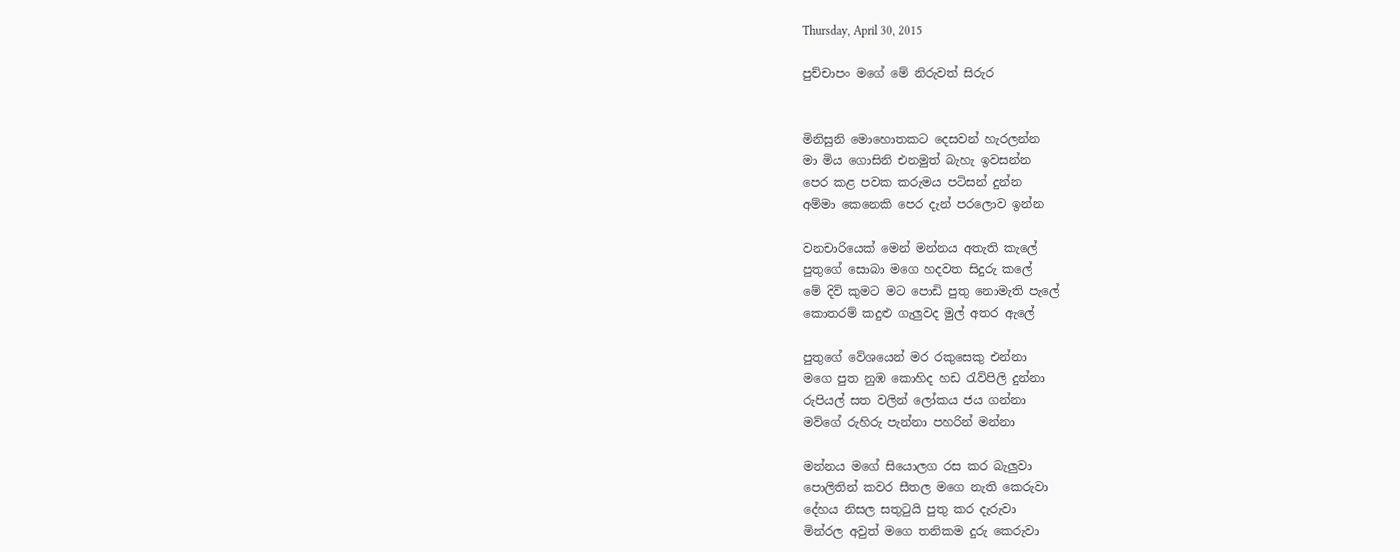Thursday, April 30, 2015

පුච්චාපං මගේ මේ නිරුවත් සිරුර


මිනිසුනි මොහොතකට දෙසවන් හැරලන්න
මා මිය ගොසිනි එනමුත් බැහැ ඉවසන්න
පෙර කළ පවක කරුමය පටිසන් දුන්න
අම්මා කෙනෙකි පෙර දැන් පරලොව ඉන්න

වනචාරියෙක් මෙන් මන්නය අතැති කැලේ
පුතුගේ සොබා මගෙ හදවත සිදුරු කලේ
මේ දිවි කුමට මට පොඩි පුතු නොමැති පැලේ
කොතරම් කදුළු ගැලුවද මුල් අතර ඇලේ

පුතුගේ වේශයෙන් මර රකුසෙකු එන්නා
මගෙ පුත නුඹ කොහිද හඩ රැව්පිලි දුන්නා
රුපියල් සත වලින් ලෝකය ජය ගන්නා
මව්ගේ රුහිරු පැන්නා පහරින් මන්නා

මන්නය මගේ සියොලග රස කර බැලුවා
පොලිතින් කවර සීතල මගෙ නැති කෙරුවා
දේහය නිසල සතුටුයි පුතු කර දැරුවා
මින්රල අවුත් මගෙ තනිකම දුරු කෙරුවා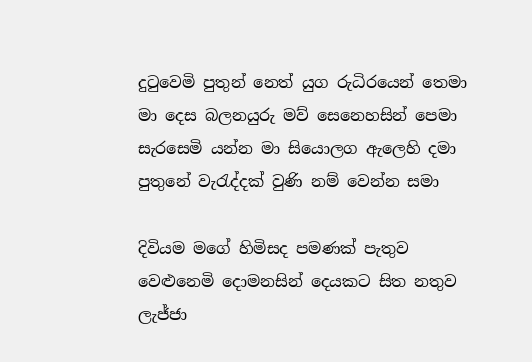දුටුවෙමි පුතුන් නෙත් යුග රුධිරයෙන් තෙමා
මා දෙස බලනයුරු මව් සෙනෙහසින් පෙමා
සැරසෙමි යන්න මා සියොලග ඇලෙහි දමා
පුතුනේ වැරැද්දක් වුණි නම් වෙන්න සමා

දිවියම මගේ හිමිසද පමණක් පැතුව
වෙළුනෙමි දොමනසින් දෙයකට සිත නතුව
ලැජ්ජා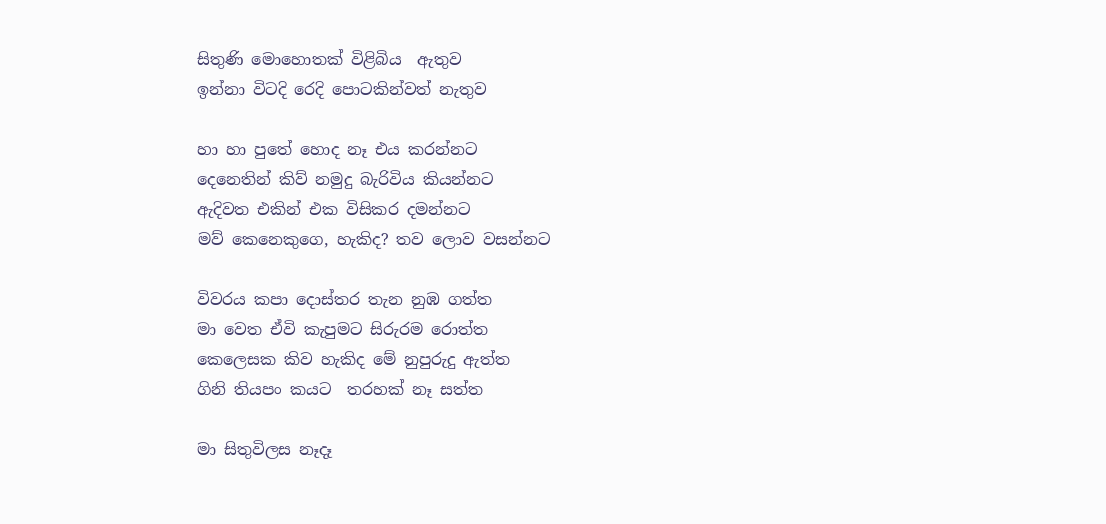සිතුණි මොහොතක් විළිබිය  ඇතුව
ඉන්නා විටදි රෙදි පොටකින්වත් නැතුව

හා හා පුතේ හොද නෑ එය කරන්නට
දෙනෙතින් කිව් නමුදු බැරිවිය කියන්නට
ඇදිවත එකින් එක විසිකර දමන්නට
මව් කෙනෙකුගෙ, හැකිද? තව ලොව වසන්නට

විවරය කපා දොස්තර තැන නුඹ ගත්ත
මා වෙත ඒවි කැපුමට සිරුරම රොත්ත
කෙලෙසක කිව හැකිද මේ නුපුරුදු ඇත්ත
ගිනි තියපං කයට  තරහක් නෑ සත්ත

මා සිතුවිලස නෑදෑ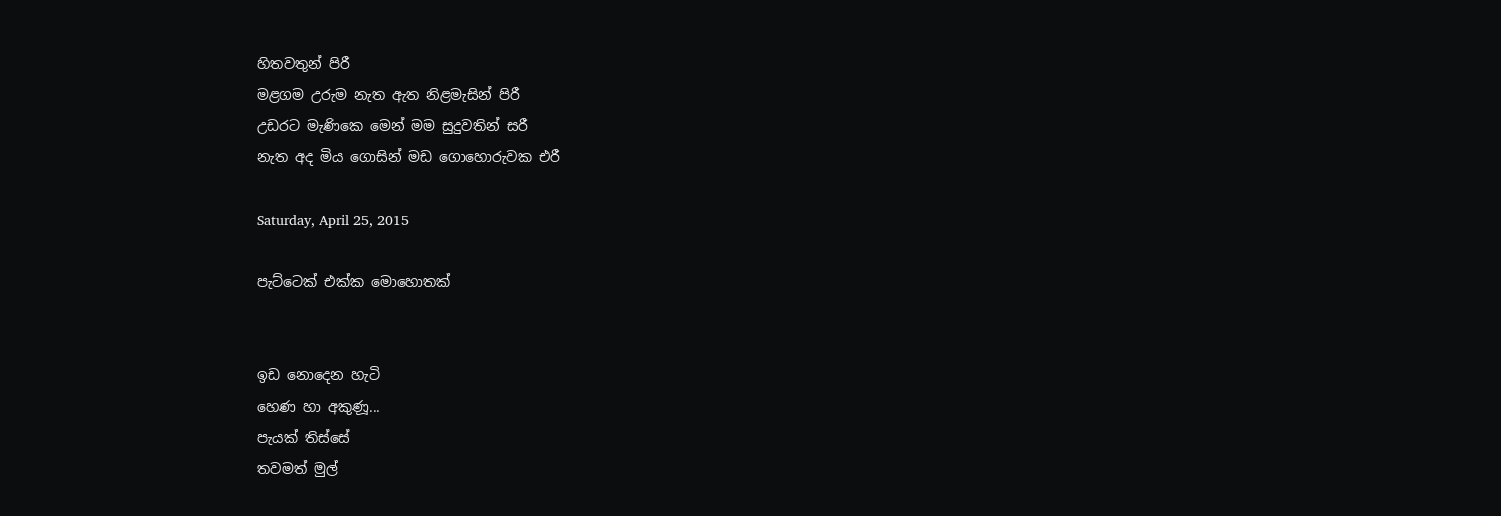හිතවතුන් පිරී
මළගම උරුම නැත ඇත නිළමැසින් පිරී
උඩරට මැණිකෙ මෙන් මම සුදුවතින් සරී
නැත අද මිය ගොසින් මඩ ගොහොරුවක එරී

Saturday, April 25, 2015

පැට්ටෙක් එක්ක මොහොතක්


ඉඩ නොදෙන හැටි
හෙණ හා අකුණූ...
පැයක් තිස්සේ
තවමත් මුල්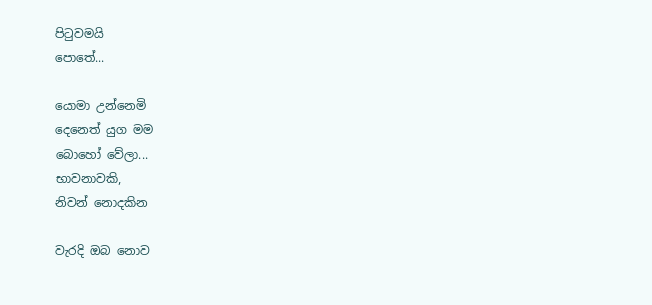පිටුවමයි
පොතේ...

යොමා උන්නෙමි
දෙනෙත් යුග මම
බොහෝ වේලා...
භාවනාවකි,
නිවන් නොදකින

වැරදි ඔබ නොව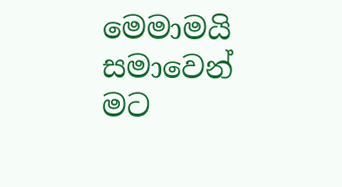මෙමාමයි
සමාවෙන් මට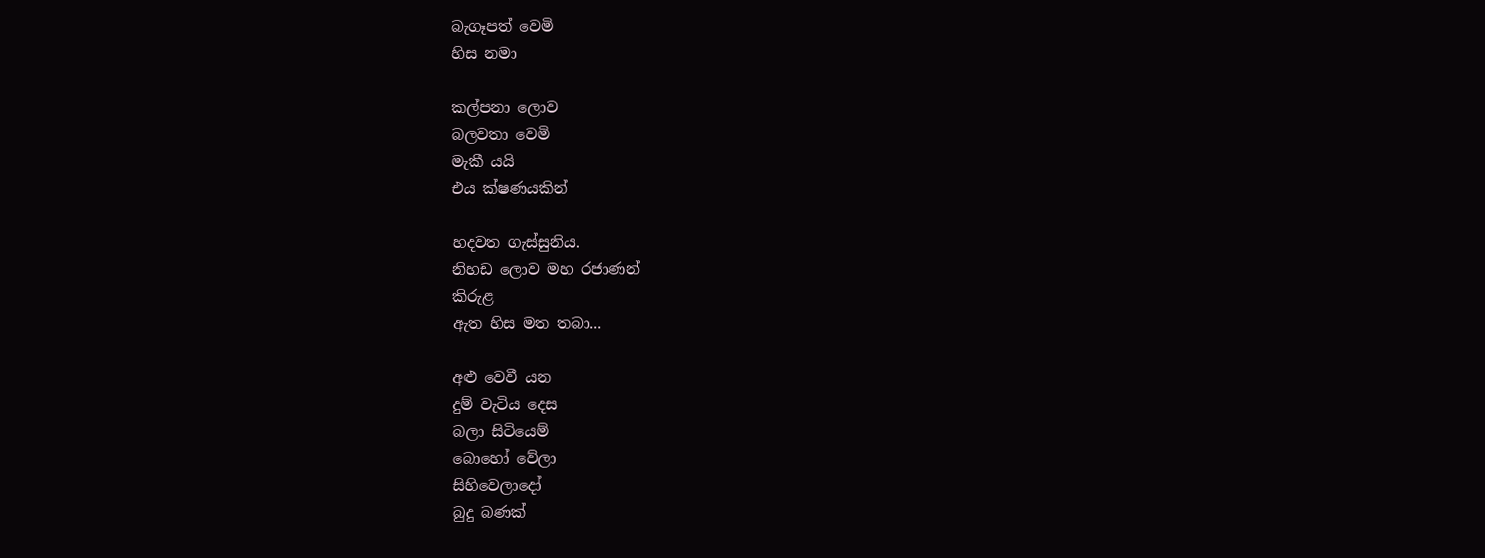බැගෑපත් වෙමි
හිස නමා

කල්පනා ලොව
බලවතා වෙමි
මැකී යයි
එය ක්ෂණයකින්

හදවත ගැස්සුනිය.
නිහඩ ලොව මහ රජාණන්
කිරුළ
ඇත හිස මත තබා...

අළු වෙවී යන
දුම් වැටිය දෙස
බලා සිටියෙම්
බොහෝ වේලා
සිහිවෙලාදෝ
බුදු බණක්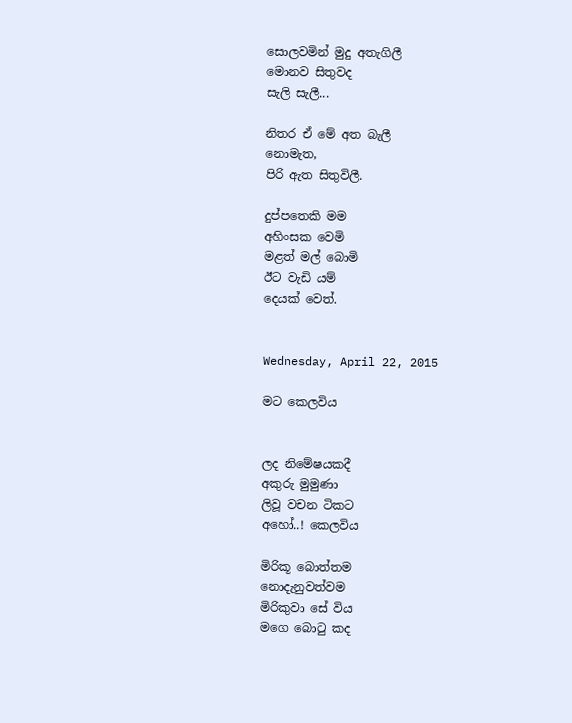සොලවමින් මුදු අතැගිලී
මොනව සිතුවද
සැලි සැලී...

නිතර ඒ මේ අත බැලී
නොමැත,
පිරි ඇත සිතුවිලී.

දුප්පතෙකි මම
අහිංසක වෙමි
මළත් මල් බොමි
ඊට වැඩි යම්
දෙයක් වෙත්.


Wednesday, April 22, 2015

මට කෙලවිය


ලද නිමේෂයකදී
අකුරු මුමුණා
ලිවූ වචන ටිකට
අහෝ..! කෙලවිය

මිරිකූ බොත්තම
නොදැනුවත්වම
මිරිකුවා සේ විය
මගෙ බොටු කද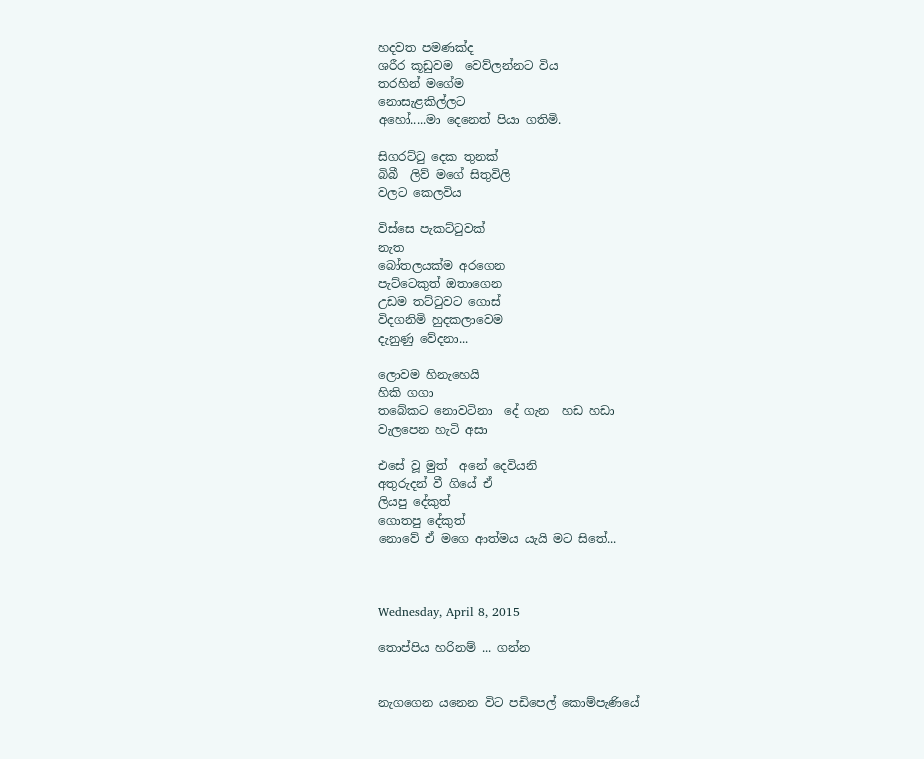හදවත පමණක්ද
ශරීර කූඩුවම  වෙව්ලන්නට විය
තරහින් මගේම
නොසැළකිල්ලට
අහෝ.....මා දෙනෙත් පියා ගතිමි.

සිගරට්ටු දෙක තුනක්
බිබී  ලිව් මගේ සිතුවිලි
වලට කෙලවිය

විස්සෙ පැකට්ටුවක්
නැත
බෝතලයක්ම අරගෙන
පැට්ටෙකුත් ඔතාගෙන
උඩම තට්ටුවට ගොස්
විදගනිමි හුදකලාවෙම
දැනුණු වේදනා...

ලොවම හිනැහෙයි
හිකි ගගා
තබේකට නොවටිනා  දේ ගැන  හඩ හඩා
වැලපෙන හැටි අසා

එසේ වූ මුත්  අනේ දෙවියනි
අතුරුදන් වී ගියේ ඒ
ලියපු දේකුත්
ගොතපු දේකුත්
නොවේ ඒ මගෙ ආත්මය යැයි මට සිතේ...



Wednesday, April 8, 2015

තොප්පිය හරිනම් ... ගන්න


නැගගෙන යනෙන විට පඩිපෙල් කොම්පැණියේ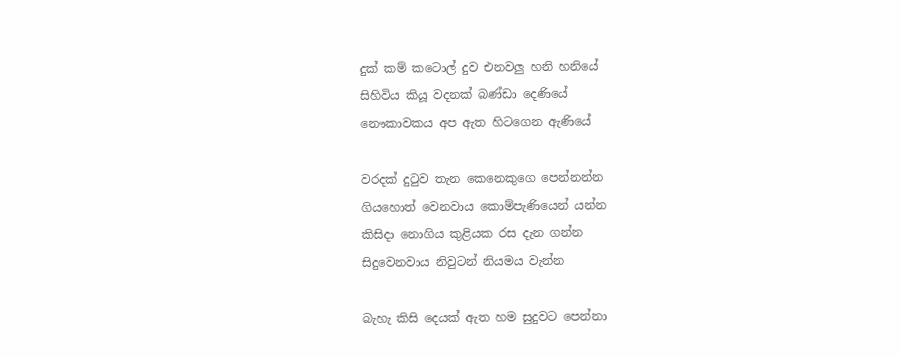දුක් කම් කටොල් දුව එනවලු හනි හනියේ
සිහිවිය කියූ වදනක් බණ්ඩා දෙණියේ
නෞකාවකය අප ඇත හිටගෙන ‍ඇණියේ

වරදක් දුටුව තැන කෙනෙකුගෙ පෙන්නන්න
ගියහොත් වෙනවාය කොම්පැණියෙන් යන්න
කිසිදා නොගිය කුළියක රස දැන ගන්න
සිදුවෙනවාය නිවුටන් නියමය වැන්න

බැහැ කිසි දෙයක් ඇත හම සුදුවට පෙන්නා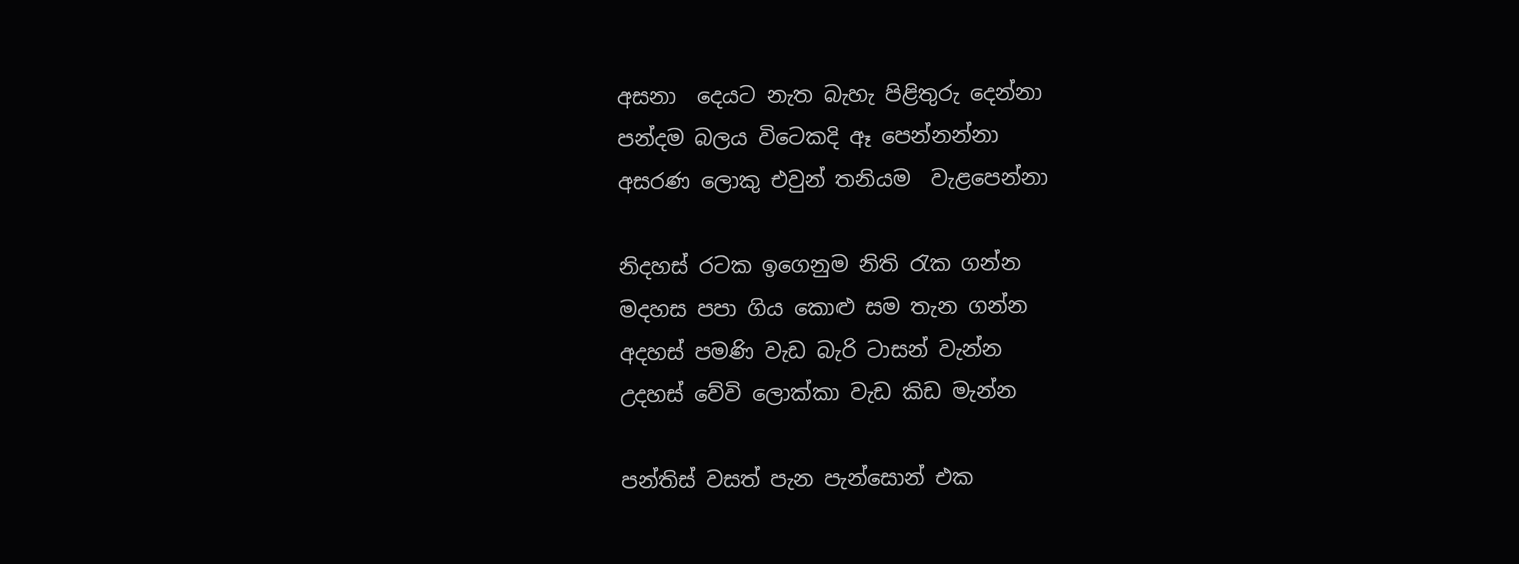අසනා  දෙයට නැත බැහැ පිළිතුරු දෙන්නා
පන්දම බලය විටෙකදි ඈ පෙන්නන්නා
අසරණ ලොකු එවුන් තනියම  වැළපෙන්නා

නිදහස් රටක ඉගෙනුම නිති රැක ගන්න
මදහස පපා ගිය කොළු සම තැන ගන්න
අදහස් පමණි වැඩ බැරි ටාසන් වැන්න
උදහස් වේවි ලොක්කා වැඩ කිඩ මැන්න

පන්තිස් වසත් පැන පැන්සොන් එක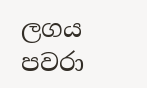ලගය
පවරා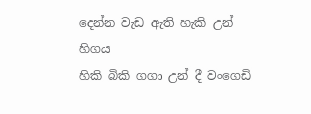දෙන්න වැඩ ඇති හැකි උන්   හිගය
හිකි බිකි ගගා උන් දී වංගෙඩි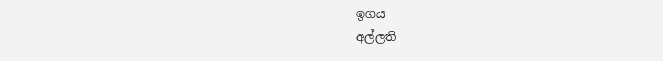ඉගය
අල්ලති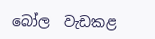බෝල  වැඩකළ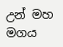උන් මහ මගය